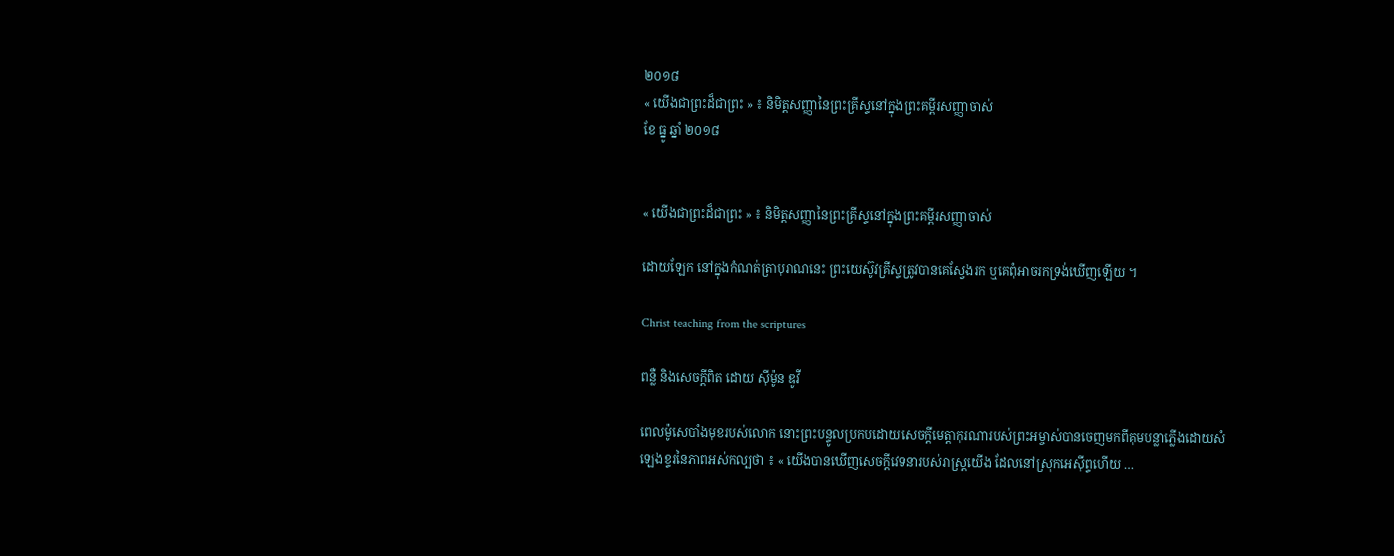២០១៨
« យើងជាព្រះដ៏ជាព្រះ » ៖ និមិត្តសញ្ញានៃព្រះគ្រីស្ទនៅក្នុងព្រះគម្ពីរសញ្ញាចាស់
ខែ ធ្នូ ឆ្នាំ ២០១៨


« យើងជាព្រះដ៏ជាព្រះ » ៖ និមិត្តសញ្ញានៃព្រះគ្រីស្ទនៅក្នុងព្រះគម្ពីរសញ្ញាចាស់

ដោយឡែក នៅក្នុងកំណត់ត្រាបុរាណនេះ ព្រះយេស៊ូវគ្រីស្ទត្រូវបានគេស្វែងរក ឬគេពុំអាចរកទ្រង់ឃើញឡើយ ។

Christ teaching from the scriptures

ពន្លឺ និងសេចក្ដីពិត ដោយ ស៊ីម៉ូន ឌូវី

ពេលម៉ូសេបាំងមុខរបស់លោក នោះព្រះបន្ទូលប្រកបដោយសេចក្តីមេត្តាកុរណារបស់ព្រះអម្ចាស់បានចេញមកពីគុមបន្លាភ្លើងដោយសំឡេងខ្ទរនៃភាពអស់កល្បថា ៖ « យើងបានឃើញសេចក្តីវេទនារបស់រាស្ត្រយើង ដែលនៅស្រុកអេស៊ីព្ទហើយ …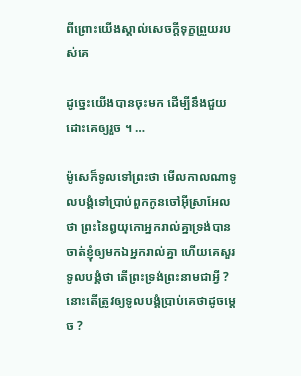ពីព្រោះយើងស្គាល់សេចក្តីទុក្ខព្រួយរបស់គេ

ដូច្នេះយើងបានចុះមក ដើម្បីនឹងជួយដោះគេឲ្យរួច ។ …

ម៉ូសេក៏ទូលទៅព្រះថា មើលកាលណាទូលបង្គំទៅប្រាប់ពួកកូនចៅអ៊ីស្រាអែលថា ព្រះនៃឰយុកោអ្នករាល់គ្នាទ្រង់បានចាត់ខ្ញុំឲ្យមកឯអ្នករាល់គ្នា ហើយគេសួរទូលបង្គំថា តើព្រះទ្រង់ព្រះនាមជាអ្វី ? នោះតើត្រូវឲ្យទូលបង្គំប្រាប់គេថាដូចម្តេច ?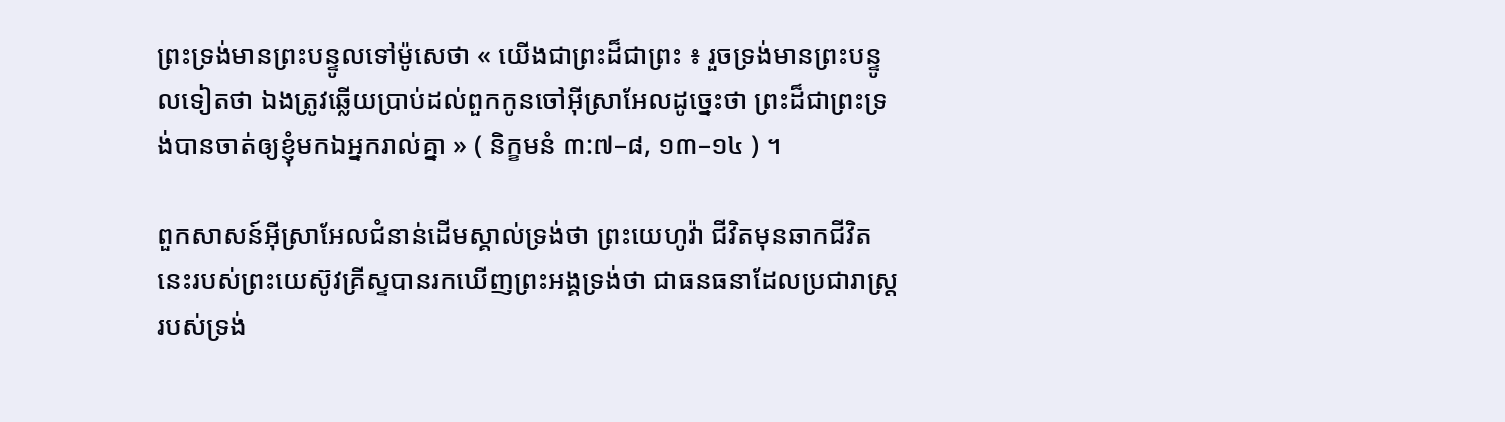ព្រះទ្រង់មានព្រះបន្ទូលទៅម៉ូសេថា « យើងជាព្រះដ៏ជាព្រះ ៖ រួចទ្រង់មានព្រះបន្ទូលទៀតថា ឯងត្រូវឆ្លើយប្រាប់ដល់ពួកកូនចៅអ៊ីស្រាអែលដូច្នេះថា ព្រះដ៏ជាព្រះទ្រង់បានចាត់ឲ្យខ្ញុំមកឯអ្នករាល់គ្នា » ( និក្ខមនំ ៣:៧–៨, ១៣–១៤ ) ។

ពួកសាសន៍អ៊ីស្រាអែលជំនាន់ដើមស្គាល់ទ្រង់ថា ព្រះយេហូវ៉ា ជីវិតមុនឆាកជីវិតនេះរបស់ព្រះយេស៊ូវគ្រីស្ទបានរកឃើញព្រះអង្គទ្រង់ថា ជាធនធនាដែលប្រជារាស្ត្ររបស់ទ្រង់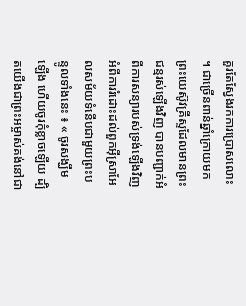គួរតែស្វែងរកការប្រោសលោះ ។ ជាច្រើនពាន់ឆ្នាំក្រោយមក ព្រះយេស៊ូវគ្រីស្ទដែលមានព្រះជន្មរស់ឡើងវិញ បានបញ្ជាក់អំពីការសន្យារបស់ទ្រង់ឡើងវិញអំពីការរំដោះដល់ពួកអ៊ីស្រាអែលសម័យទំនើបជាមួយព្រះបន្ទូលទាំងនេះ ៖ « ចូរសង្ឃឹមឡើង ហើយចូរកុំខ្លាចឡើយ ដ្បិតយើងជាព្រះអម្ចាស់គង់នៅជា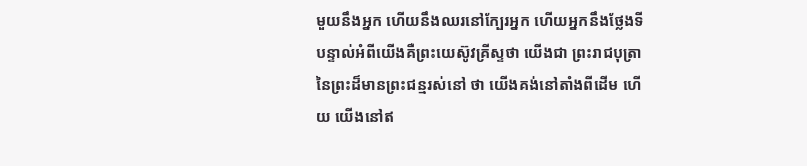មួយនឹងអ្នក ហើយនឹងឈរនៅក្បែរអ្នក ហើយអ្នកនឹងថ្លែងទីបន្ទាល់អំពីយើងគឺព្រះយេស៊ូវគ្រីស្ទថា យើងជា ព្រះរាជបុត្រានៃព្រះដ៏មានព្រះជន្មរស់នៅ ថា យើងគង់នៅតាំងពីដើម ហើយ យើងនៅឥ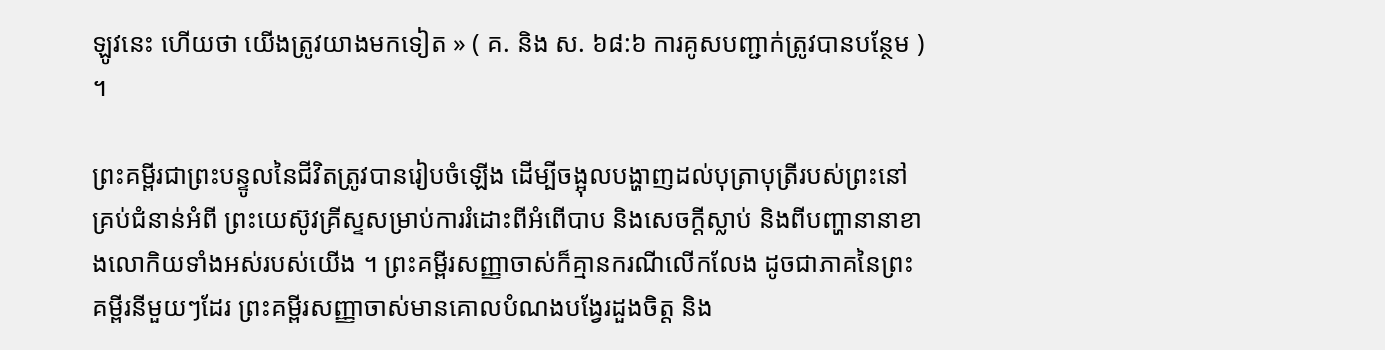ឡូវនេះ ហើយថា យើងត្រូវយាងមកទៀត » ( គ. និង ស. ៦៨:៦ ការគូសបញ្ជាក់ត្រូវបានបន្ថែម ) ។

ព្រះគម្ពីរជាព្រះបន្ទូលនៃជីវិតត្រូវបានរៀបចំឡើង ដើម្បីចង្អុលបង្ហាញដល់បុត្រាបុត្រីរបស់ព្រះនៅគ្រប់ជំនាន់អំពី ព្រះយេស៊ូវគ្រីស្ទសម្រាប់ការរំដោះពីអំពើបាប និងសេចក្តីស្លាប់ និងពីបញ្ហានានាខាងលោកិយទាំងអស់របស់យើង ។ ព្រះគម្ពីរសញ្ញាចាស់ក៏គ្មានករណីលើកលែង ដូចជាភាគនៃព្រះគម្ពីរនីមួយៗដែរ ព្រះគម្ពីរសញ្ញាចាស់មានគោលបំណងបង្វែរដួងចិត្ត និង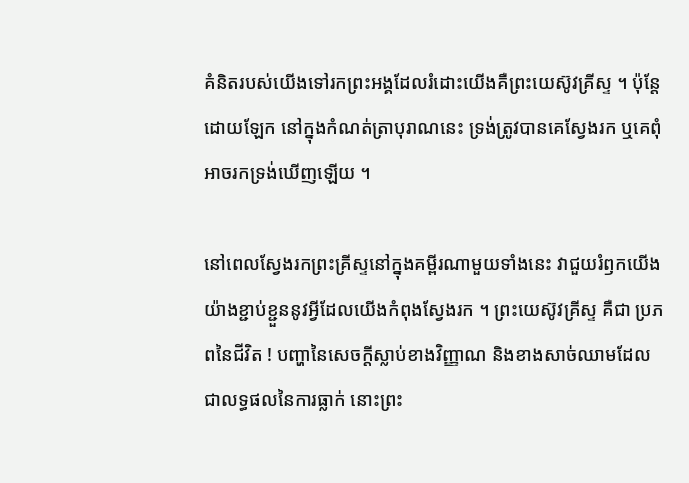គំនិតរបស់យើងទៅរកព្រះអង្គដែលរំដោះយើងគឺព្រះយេស៊ូវគ្រីស្ទ ។ ប៉ុន្តែដោយឡែក នៅក្នុងកំណត់ត្រាបុរាណនេះ ទ្រង់ត្រូវបានគេស្វែងរក ឬគេពុំអាចរកទ្រង់ឃើញឡើយ ។

នៅពេលស្វែងរកព្រះគ្រីស្ទនៅក្នុងគម្ពីរណាមួយទាំងនេះ វាជួយរំឭកយើងយ៉ាងខ្ជាប់ខ្ជួននូវអ្វីដែលយើងកំពុងស្វែងរក ។ ព្រះយេស៊ូវគ្រីស្ទ គឺជា ប្រភពនៃជីវិត ! បញ្ហានៃសេចក្តីស្លាប់ខាងវិញ្ញាណ និងខាងសាច់ឈាមដែលជាលទ្ធផលនៃការធ្លាក់ នោះព្រះ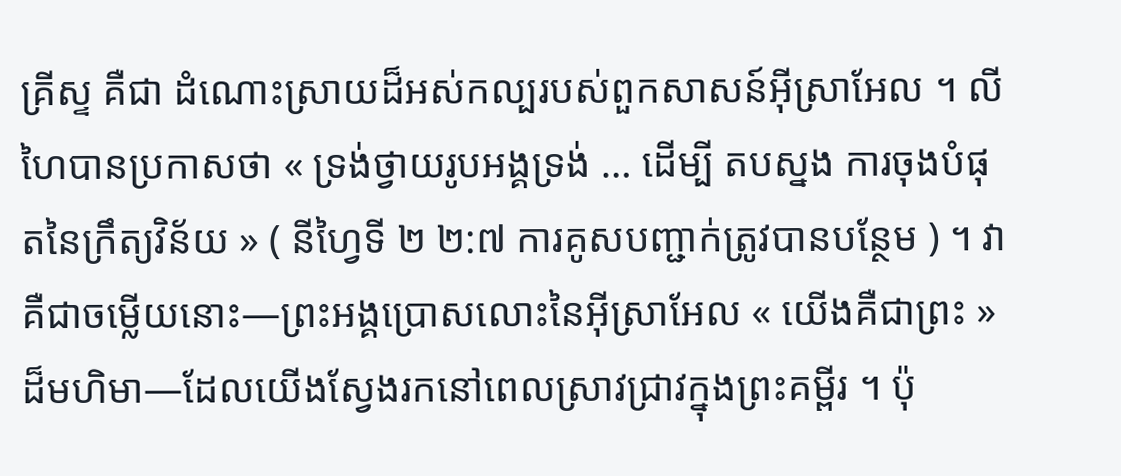គ្រីស្ទ គឺជា ដំណោះស្រាយដ៏អស់កល្បរបស់ពួកសាសន៍អ៊ីស្រាអែល ។ លីហៃបានប្រកាសថា « ទ្រង់ថ្វាយរូបអង្គទ្រង់ … ដើម្បី តបស្នង ការចុងបំផុតនៃក្រឹត្យវិន័យ » ( នីហ្វៃទី ២ ២:៧ ការគូសបញ្ជាក់ត្រូវបានបន្ថែម ) ។ វាគឺជាចម្លើយនោះ—ព្រះអង្គប្រោសលោះនៃអ៊ីស្រាអែល « យើងគឺជាព្រះ » ដ៏មហិមា—ដែលយើងស្វែងរកនៅពេលស្រាវជ្រាវក្នុងព្រះគម្ពីរ ។ ប៉ុ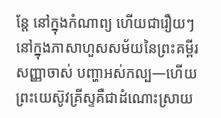ន្តែ នៅក្នុងកំណាព្យ ហើយជារឿយៗនៅក្នុងភាសាហួសសម័យនៃព្រះគម្ពីរសញ្ញាចាស់ បញ្ហាអស់កល្ប—ហើយព្រះយេស៊ូវគ្រីស្ទគឺជាដំណោះស្រាយ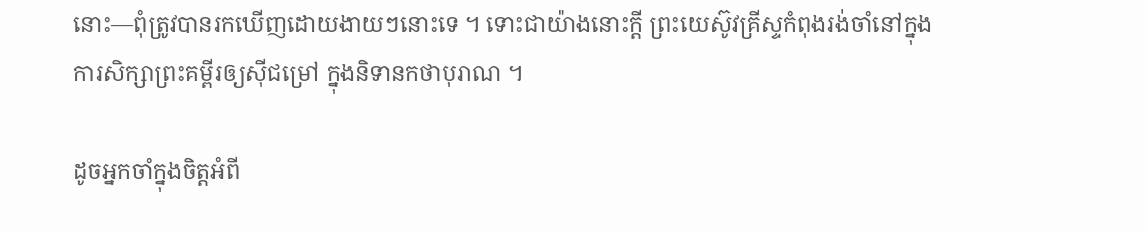នោះ—ពុំត្រូវបានរកឃើញដោយងាយៗនោះទេ ។ ទោះជាយ៉ាងនោះក្តី ព្រះយេស៊ូវគ្រីស្ទកំពុងរង់ចាំនៅក្នុងការសិក្សាព្រះគម្ពីរឲ្យស៊ីជម្រៅ ក្នុងនិទានកថាបុរាណ ។

ដូចអ្នកចាំក្នុងចិត្តអំពី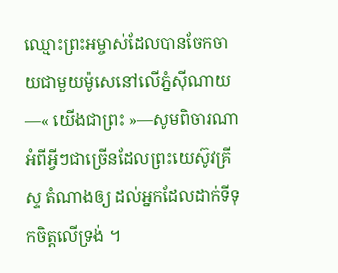ឈ្មោះព្រះអម្ចាស់ដែលបានចែកចាយជាមួយម៉ូសេនៅលើភ្នំស៊ីណាយ—« យើងជាព្រះ »—សូមពិចារណាអំពីអ្វីៗជាច្រើនដែលព្រះយេស៊ូវគ្រីស្ទ តំណាងឲ្យ ដល់អ្នកដែលដាក់ទីទុកចិត្តលើទ្រង់ ។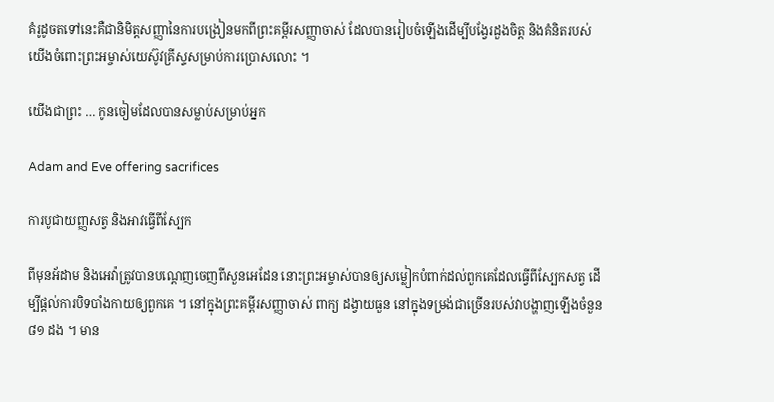គំរូដូចតទៅនេះគឺជានិមិត្តសញ្ញានៃការបង្រៀនមកពីព្រះគម្ពីរសញ្ញាចាស់ ដែលបានរៀបចំឡើងដើម្បីបង្វែរដួងចិត្ត និងគំនិតរបស់យើងចំពោះព្រះអម្ចាស់យេស៊ូវគ្រីស្ទសម្រាប់ការប្រោសលោះ ។

យើងជាព្រះ … កូនចៀមដែលបានសម្លាប់សម្រាប់អ្នក

Adam and Eve offering sacrifices

ការបូជាយញ្ញសត្វ និងអាវធ្វើពីស្បែក

ពីមុនអ័ដាម និងអេវ៉ាត្រូវបានបណ្ដេញចេញពីសួនអេដែន នោះព្រះអម្ចាស់បានឲ្យសម្លៀកបំពាក់ដល់ពួកគេដែលធ្វើពីស្បែកសត្វ ដើម្បីផ្តល់ការបិទបាំងកាយឲ្យពួកគេ ។ នៅក្នុងព្រះគម្ពីរសញ្ញាចាស់ ពាក្យ ដង្វាយធួន នៅក្នុងទម្រង់ជាច្រើនរបស់វាបង្ហាញឡើងចំនួន ៨១ ដង ។ មាន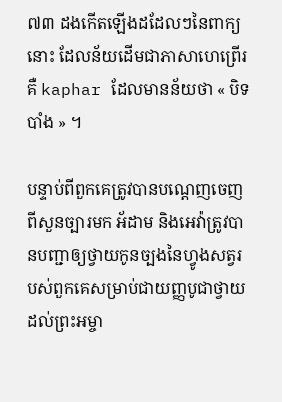៧៣ ដងកើតឡើងដដែលៗនៃពាក្យនោះ ដែលន័យដើមជាភាសាហេព្រើរគឺ kaphar ដែលមានន័យថា « បិទបាំង » ។

បន្ទាប់ពីពួកគេត្រូវបានបណ្តេញចេញពីសួនច្បារមក អ័ដាម និងអេវ៉ាត្រូវបានបញ្ជាឲ្យថ្វាយកូនច្បងនៃហ្វូងសត្វរបស់ពួកគេសម្រាប់ជាយញ្ញបូជាថ្វាយដល់ព្រះអម្ចា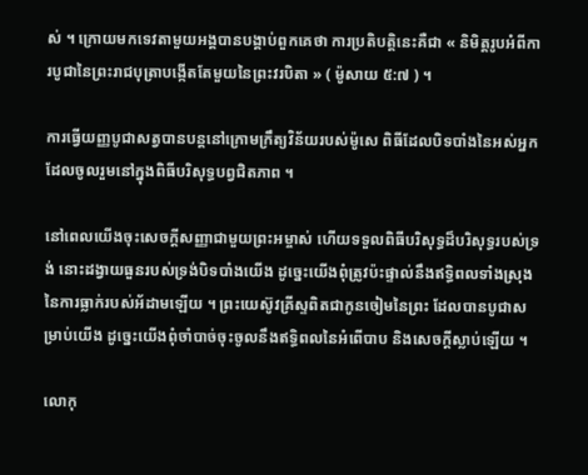ស់ ។ ក្រោយមកទេវតាមួយអង្គបានបង្គាប់ពួកគេថា ការប្រតិបត្តិនេះគឺជា « និមិត្តរូបអំពីការបូជានៃព្រះរាជបុត្រាបង្កើតតែមួយនៃព្រះវរបិតា » ( ម៉ូសាយ ៥:៧ ) ។

ការធ្វើយញ្ញបូជាសត្វបានបន្តនៅក្រោមក្រឹត្យវិន័យរបស់ម៉ូសេ ពិធីដែលបិទបាំងនៃអស់អ្នកដែលចូលរួមនៅក្នុងពិធីបរិសុទ្ធបព្វជិតភាព ។

នៅពេលយើងចុះសេចក្តីសញ្ញាជាមួយព្រះអម្ចាស់ ហើយទទួលពិធីបរិសុទ្ធដ៏បរិសុទ្ធរបស់ទ្រង់ នោះដង្វាយធួនរបស់ទ្រង់បិទបាំងយើង ដូច្នេះយើងពុំត្រូវប៉ះផ្ទាល់នឹងឥទ្ធិពលទាំងស្រុងនៃការធ្លាក់របស់អ័ដាមឡើយ ។ ព្រះយេស៊ូវគ្រីស្ទពិតជាកូនចៀមនៃព្រះ ដែលបានបូជាសម្រាប់យើង ដូច្នេះយើងពុំចាំបាច់ចុះចូលនឹងឥទ្ធិពលនៃអំពើបាប និងសេចក្តីស្លាប់ឡើយ ។

លោកុ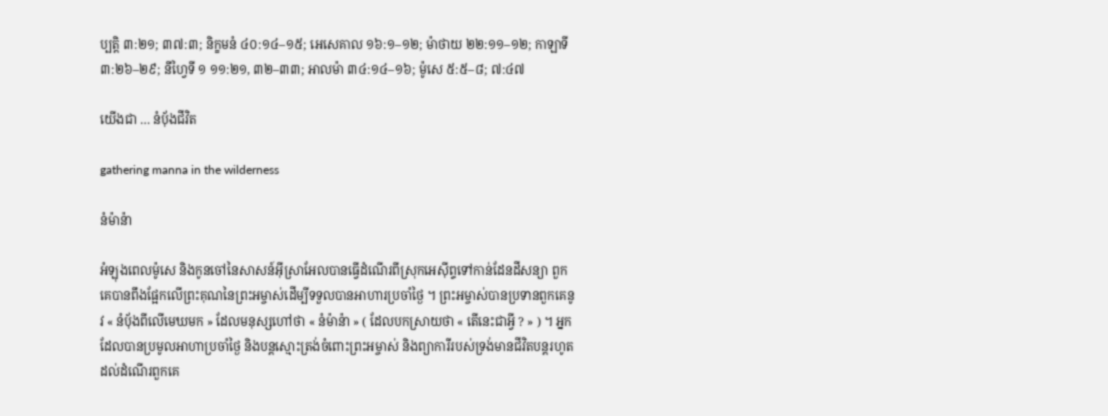ប្បត្តិ ៣:២១; ៣៧:៣; និក្ខមនំ ៤០:១៤–១៥; អេសេគាល ១៦:១–១២; ម៉ាថាយ ២២:១១–១២; កាឡាទី ៣:២៦–២៩; នីហ្វៃទី ១ ១១:២១, ៣២–៣៣; អាលម៉ា ៣៤:១៤–១៦; ម៉ូសេ ៥:៥–៨; ៧:៤៧

យើងជា … នំបុ័ងជីវិត

gathering manna in the wilderness

នំម៉ាន៉ា

អំឡុងពេលម៉ូសេ និងកូនចៅនៃសាសន៍អ៊ីស្រាអែលបានធ្វើដំណើរពីស្រុកអេស៊ីព្ទទៅកាន់ដែនដីសន្យា ពួកគេបានពឹងផ្អែកលើព្រះគុណនៃព្រះអម្ចាស់ដើម្បីទទួលបានអាហារប្រចាំថ្ងៃ ។ ព្រះអម្ចាស់បានប្រទានពួកគេនូវ « នំបុ័ងពីលើមេឃមក » ដែលមនុស្សហៅថា « នំម៉ាន៉ា » ( ដែលបកស្រាយថា « តើនេះជាអ្វី ? » ) ។ អ្នកដែលបានប្រមូលអាហាប្រចាំថ្ងៃ និងបន្តស្មោះត្រង់ចំពោះព្រះអម្ចាស់ និងព្យាការីរបស់ទ្រង់មានជីវិតបន្តរហូតដល់ដំណើរពួកគេ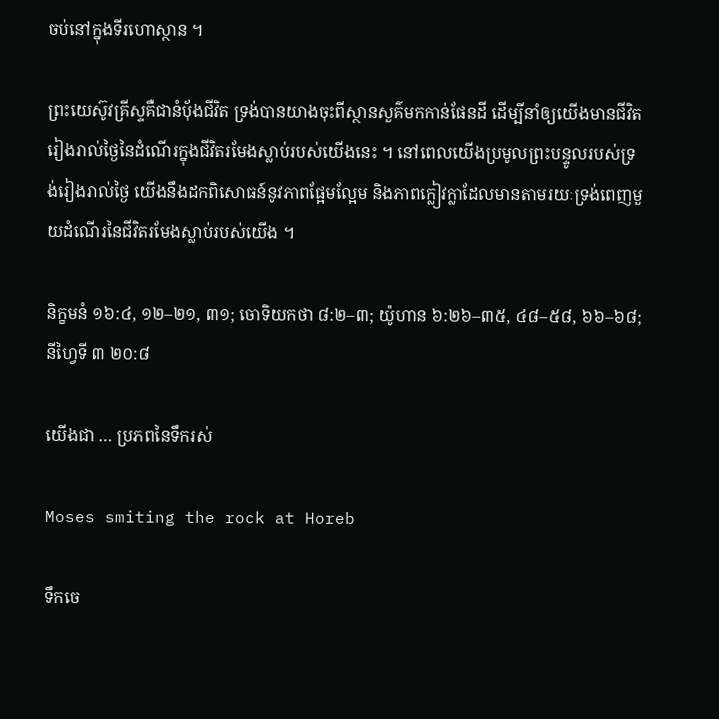ចប់នៅក្នុងទីរហោស្ថាន ។

ព្រះយេស៊ូវគ្រីស្ទគឺជានំបុ័ងជីវិត ទ្រង់បានយាងចុះពីស្ថានសួគ៌មកកាន់ផែនដី ដើម្បីនាំឲ្យយើងមានជីវិតរៀងរាល់ថ្ងៃនៃដំណើរក្នុងជីវិតរមែងស្លាប់របស់យើងនេះ ។ នៅពេលយើងប្រមូលព្រះបន្ទូលរបស់ទ្រង់រៀងរាល់ថ្ងៃ យើងនឹងដកពិសោធន៍នូវភាពផ្អែមល្អែម និងភាពក្លៀវក្លាដែលមានតាមរយៈទ្រង់ពេញមួយដំណើរនៃជីវិតរមែងស្លាប់របស់យើង ។

និក្ខមនំ ១៦:៤, ១២–២១, ៣១; ចោទិយកថា ៨:២–៣; យ៉ូហាន ៦:២៦–៣៥, ៤៨–៥៨, ៦៦–៦៨; នីហ្វៃទី ៣ ២០:៨

យើងជា … ប្រភពនៃទឹករស់

Moses smiting the rock at Horeb

ទឹកចេ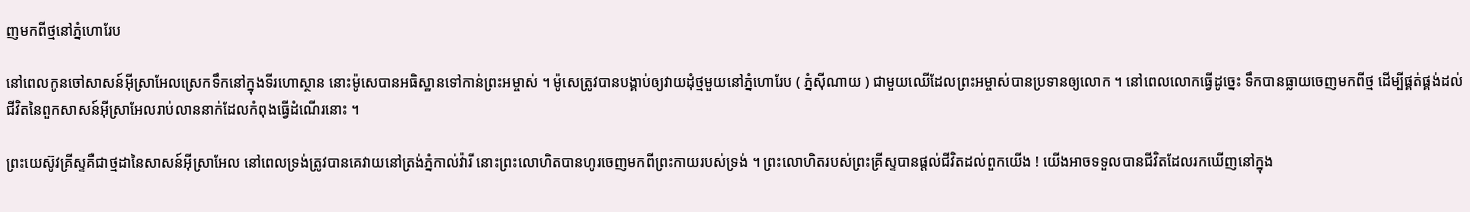ញមកពីថ្មនៅភ្នំហោរែប

នៅពេលកូនចៅសាសន៍អ៊ីស្រាអែលស្រេកទឹកនៅក្នុងទីរហោស្ថាន នោះម៉ូសេបានអធិស្ឋានទៅកាន់ព្រះអម្ចាស់ ។ ម៉ូសេត្រូវបានបង្គាប់ឲ្យវាយដុំថ្មមួយនៅភ្នំហោរែប ( ភ្នំស៊ីណាយ ) ជាមួយឈើដែលព្រះអម្ចាស់បានប្រទានឲ្យលោក ។ នៅពេលលោកធ្វើដូច្នេះ ទឹកបានធ្លាយចេញមកពីថ្ម ដើម្បីផ្គត់ផ្គង់ដល់ជីវិតនៃពួកសាសន៍អ៊ីស្រាអែលរាប់លាននាក់ដែលកំពុងធ្វើដំណើរនោះ ។

ព្រះយេស៊ូវគ្រីស្ទគឺជាថ្មដានៃសាសន៍អ៊ីស្រាអែល នៅពេលទ្រង់ត្រូវបានគេវាយនៅត្រង់ភ្នំកាល់វ៉ារី នោះព្រះលោហិតបានហូរចេញមកពីព្រះកាយរបស់ទ្រង់ ។ ព្រះលោហិតរបស់ព្រះគ្រីស្ទបានផ្តល់ជីវិតដល់ពួកយើង ! យើងអាចទទួលបានជីវិតដែលរកឃើញនៅក្នុង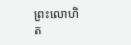ព្រះលោហិត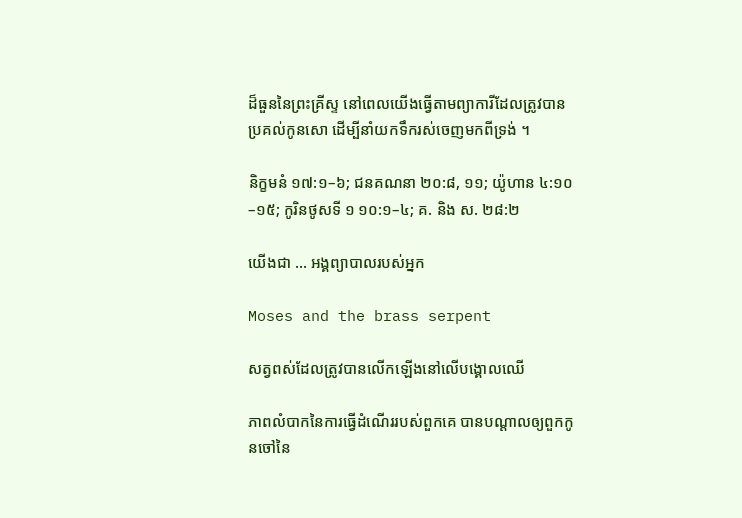ដ៏ធួននៃព្រះគ្រីស្ទ នៅពេលយើងធ្វើតាមព្យាការីដែលត្រូវបានប្រគល់កូនសោ ដើម្បីនាំយកទឹករស់ចេញមកពីទ្រង់ ។

និក្ខមនំ ១៧:១–៦; ជនគណនា ២០:៨, ១១; យ៉ូហាន ៤:១០–១៥; កូរិនថូសទី ១ ១០:១–៤; គ. និង ស. ២៨:២

យើងជា … អង្គព្យាបាលរបស់អ្នក

Moses and the brass serpent

សត្វពស់ដែលត្រូវបានលើកឡើងនៅលើបង្គោលឈើ

ភាពលំបាកនៃការធ្វើដំណើររបស់ពួកគេ បានបណ្តាលឲ្យពួកកូនចៅនៃ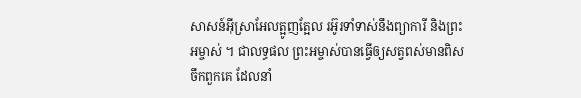សាសន៍អ៊ីស្រាអែលត្អូញត្អែល រអ៊ូរទាំទាស់នឹងព្យាការី និងព្រះអម្ចាស់ ។ ជាលទ្ធផល ព្រះអម្ចាស់បានធ្វើឲ្យសត្វពស់មានពិសចឹកពួកគេ ដែលនាំ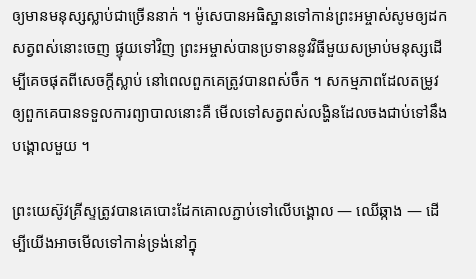ឲ្យមានមនុស្សស្លាប់ជាច្រើននាក់ ។ ម៉ូសេបានអធិស្ឋានទៅកាន់ព្រះអម្ចាស់សូមឲ្យដកសត្វពស់នោះចេញ ផ្ទុយទៅវិញ ព្រះអម្ចាស់បានប្រទាននូវវិធីមួយសម្រាប់មនុស្សដើម្បីគេចផុតពីសេចក្តីស្លាប់ នៅពេលពួកគេត្រូវបានពស់ចឹក ។ សកម្មភាពដែលតម្រូវឲ្យពួកគេបានទទួលការព្យាបាលនោះគឺ មើលទៅសត្វពស់លង្ហិនដែលចងជាប់ទៅនឹងបង្គោលមួយ ។

ព្រះយេស៊ូវគ្រីស្ទត្រូវបានគេបោះដែកគោលភ្ជាប់ទៅលើបង្គោល — ឈើឆ្កាង — ដើម្បីយើងអាចមើលទៅកាន់ទ្រង់នៅក្នុ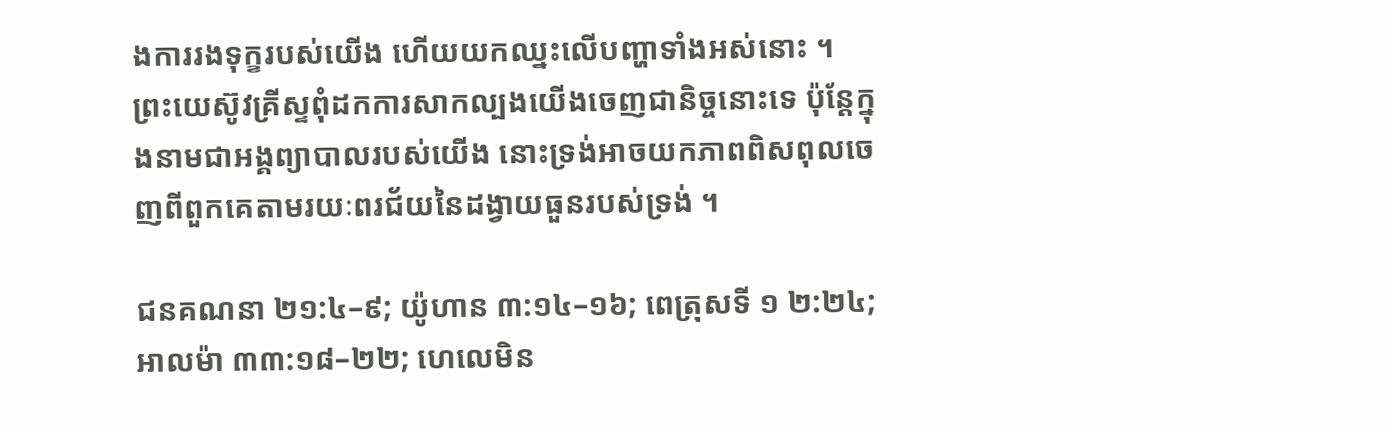ងការរងទុក្ខរបស់យើង ហើយយកឈ្នះលើបញ្ហាទាំងអស់នោះ ។ ព្រះយេស៊ូវគ្រីស្ទពុំដកការសាកល្បងយើងចេញជានិច្ចនោះទេ ប៉ុន្តែក្នុងនាមជាអង្គព្យាបាលរបស់យើង នោះទ្រង់អាចយកភាពពិសពុលចេញពីពួកគេតាមរយៈពរជ័យនៃដង្វាយធួនរបស់ទ្រង់ ។

ជនគណនា ២១:៤–៩; យ៉ូហាន ៣:១៤–១៦; ពេត្រុសទី ១ ២:២៤; អាលម៉ា ៣៣:១៨–២២; ហេលេមិន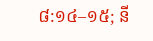៨:១៤–១៥; នី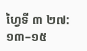ហ្វៃទី ៣ ២៧:១៣–១៥